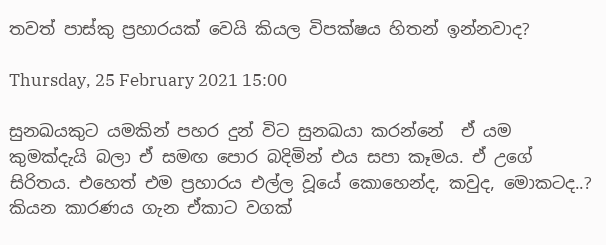තවත් පාස්කු ප්‍රහාරයක් වෙයි කියල විපක්ෂය හිතන් ඉන්නවාද?

Thursday, 25 February 2021 15:00

සුනඛයකුට යමකින් පහර දුන් විට සුනඛයා කරන්නේ  ඒ යම කුමක්දැයි බලා ඒ සමඟ පොර බදිමින් එය සපා කෑමය. ඒ උගේ සිරිතය. එහෙත් එම ප්‍රහාරය එල්ල වූයේ කොහෙන්ද, කවුද, මොකටද..?  කියන කාරණය ගැන ඒකාට වගක්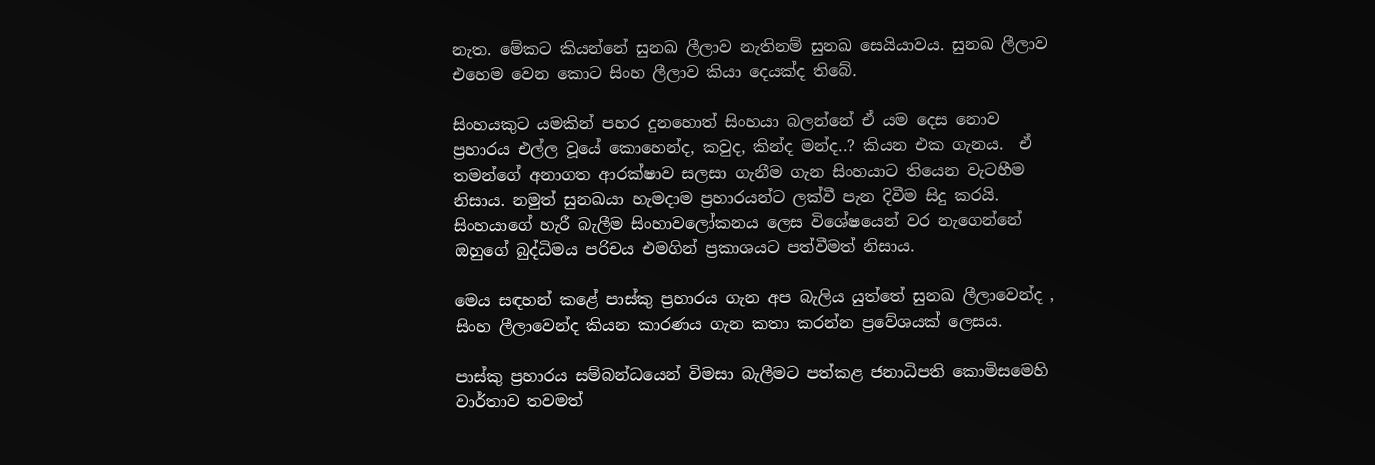නැත. මේකට කියන්නේ සුනඛ ලීලාව නැතිනම් සුනඛ සෙයියාවය. සුනඛ ලීලාව එහෙම වෙන කොට සිංහ ලීලාව කියා දෙයක්ද තිබේ.

සිංහයකුට යමකින් පහර දුනහොත් සිංහයා බලන්නේ ඒ යම දෙස නොව ප්‍රහාරය එල්ල වූයේ කොහෙන්ද, කවුද, කින්ද මන්ද..? කියන එක ගැනය.  ඒ තමන්ගේ අනාගත ආරක්ෂාව සලසා ගැනීම ගැන සිංහයාට තියෙන වැටහීම නිසාය. නමුත් සුනඛයා හැමදාම ප්‍රහාරයන්ට ලක්වී පැන දිවීම සිදු කරයි. සිංහයාගේ හැරී බැලීම සිංහාවලෝකනය ලෙස විශේෂයෙන් වර නැගෙන්නේ ඔහුගේ බුද්ධිමය පරිචය එමගින් ප්‍රකාශයට පත්වීමත් නිසාය.

මෙය සඳහන් කළේ පාස්කු ප්‍රහාරය ගැන අප බැලිය යුත්තේ සුනඛ ලීලාවෙන්ද , සිංහ ලීලාවෙන්ද කියන කාරණය ගැන කතා කරන්න ප්‍රවේශයක් ලෙසය.

පාස්කු ප්‍රහාරය සම්බන්ධයෙන් විමසා බැලීමට පත්කළ ජනාධිපති කොමිසමෙහි වාර්තාව තවමත්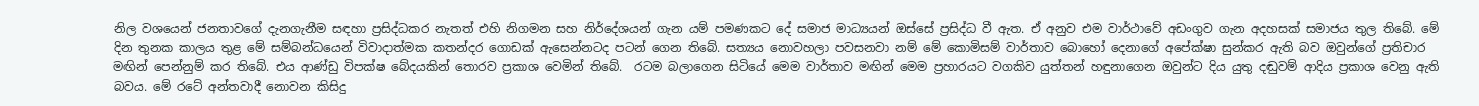නිල වශයෙන් ජනතාවගේ දැනගැනීම සඳහා ප්‍රසිද්ධකර නැතත් එහි නිගමන සහ නිර්දේශයන් ගැන යම් පමණකට දේ සමාජ මාධ්‍යයන් ඔස්සේ ප්‍රසිද්ධ වී ඇත. ඒ අනුව එම වාර්ථාවේ අඩංගුව ගැන අදහසක් සමාජය තුල තිබේ. මේ දින තුනක කාලය තුළ මේ සම්බන්ධයෙන් විවාදාත්මක කතන්දර ගොඩක් ඇසෙන්නටද පටන් ගෙන තිබේ. සත්‍යය නොවහලා පවසනවා නම් මේ කොමිසම් වාර්තාව බොහෝ දෙනාගේ අපේක්ෂා සුන්කර ඇති බව ඔවුන්ගේ ප්‍රතිචාර මඟින් පෙන්නුම් කර තිබේ. එය ආණ්ඩු විපක්ෂ බේදයකින් තොරව ප්‍රකාශ වෙමින් තිබේ.  රටම බලාගෙන සිටියේ මෙම වාර්තාව මඟින් මෙම ප්‍රහාරයට වගකිව යුත්තන් හඳුනාගෙන ඔවුන්ට දිය යු‍තු දඬුවම් ආදිය ප්‍රකාශ වෙනු ඇති බවය. මේ රටේ අන්තවාදී නොවන කිසිදු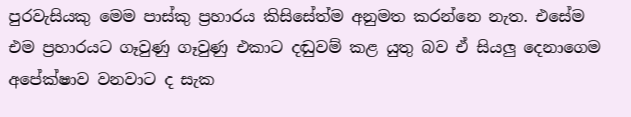පුරවැසියකු මෙම පාස්කු ප්‍රහාරය කිසිසේත්ම අනුමත කරන්නෙ නැත. එසේම එම ප්‍රහාරයට ගෑවුණු ගෑවුණු එකාට දඬුවම් කළ යුතු බව ඒ සියලු දෙනාගෙම අපේක්ෂාව වනවාට ද සැක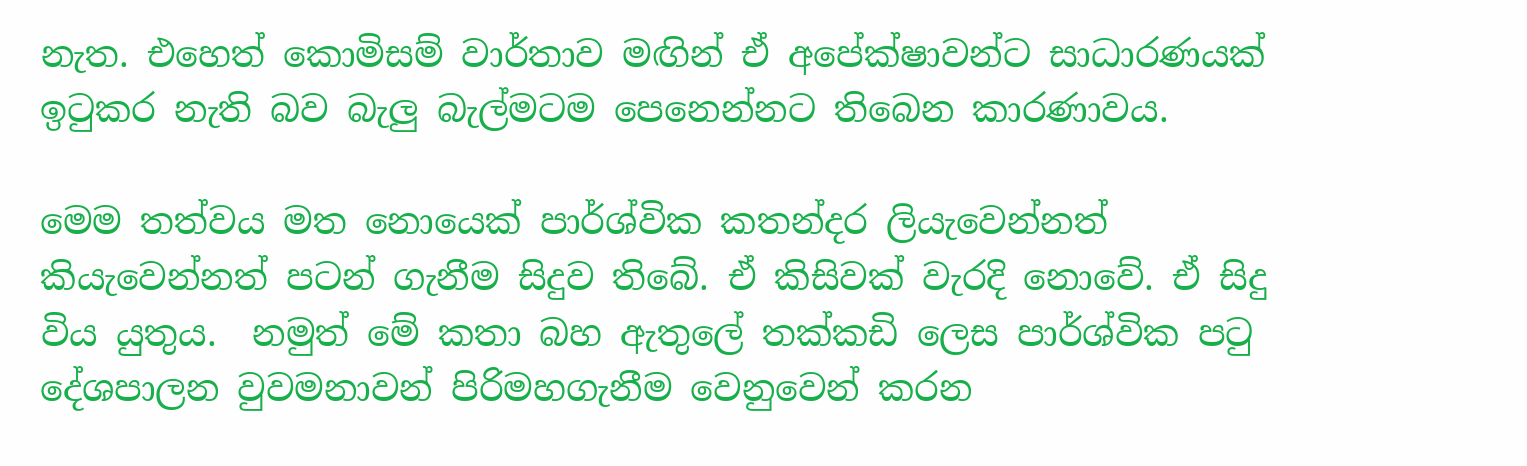නැත. එහෙත් කොමිසම් වාර්තාව මඟින් ඒ අපේක්ෂාවන්ට සාධාරණයක් ඉ‍ටුකර නැති බව බැලු බැල්මටම පෙනෙන්නට තිබෙන කාරණාවය.

මෙම තත්වය මත නොයෙක් පාර්ශ්වික කතන්දර ලියැවෙන්නත් කියැවෙන්නත් පටන් ගැනීම සිදුව තිබේ. ඒ කිසිවක් වැරදි නොවේ. ඒ සිදු විය යුතුය.  නමුත් මේ කතා බහ ඇතුලේ තක්කඩි ලෙස පාර්ශ්වික පටු දේශපාලන වුවමනාවන් පිරිමහගැනීම වෙනුවෙන් කරන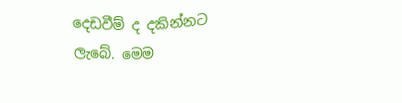දෙඩවීම් ද දකින්නට ලැබේ. මෙම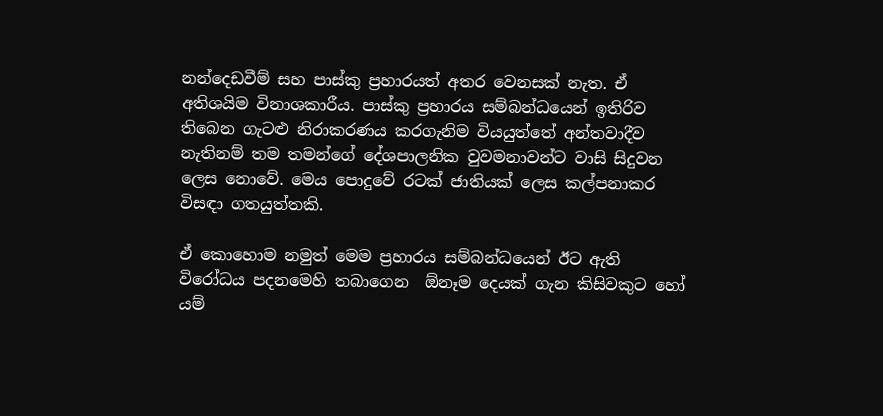නන්දෙඩවීම් සහ පාස්කු ප්‍රහාරයත් අතර වෙනසක් නැත. ඒ අතිශයිම විනාශකාරීය. පාස්කු ප්‍රහාරය සම්බන්ධයෙන් ඉතිරිව තිබෙන ගැටළු නිරාකරණය කරගැනිම වියයුත්තේ අන්තවාදීව නැතිනම් තම තමන්ගේ දේශපාලනික වුවමනාවන්ට වාසි සිදුවන ලෙස නොවේ. මෙය පොදුවේ රටක් ජාතියක් ලෙස කල්පනාකර විසඳා ගතයුත්තකි.

ඒ කොහොම නමුත් මෙම ප්‍රහාරය සම්බන්ධයෙන් ඊට ඇති විරෝධය පදනමෙහි තබාගෙන  ඕනෑම දෙයක් ගැන කිසිවකුට හෝ යම්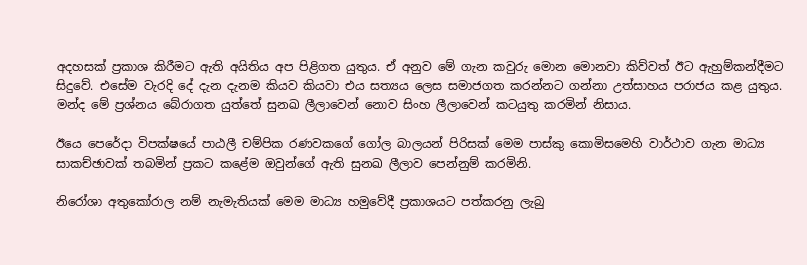අදහසක් ප්‍රකාශ කිරීමට ඇති අයිතිය අප පිළිගත යුතුය. ඒ අනුව මේ ගැන කවුරු මොන මොනවා කිව්වත් ඊට ඇහුම්කන්දීමට සිදුවේ. එසේම වැරදි දේ දැන දැනම කියව කියවා එය සත්‍යය ලෙස සමාජගත කරන්නට ගන්නා උත්සාහය පරාජය කළ යුතුය.  මන්ද මේ ප්‍රශ්නය බේරාගත යුත්තේ සුනඛ ලීලාවෙන් නොව සිංහ ලීලාවෙන් කටයුතු කරමින් නිසාය.

ඊයෙ පෙරේදා විපක්ෂයේ පාඨලී චම්පික රණවකගේ ගෝල බාලයන් පිරිසක් මෙම පාස්කු කොමිසමෙහි වාර්ථාව ගැන මාධ්‍ය සාකච්ඡාවක් තබමින් ප්‍රකට කළේම ඔවුන්ගේ ඇති සුනඛ ලීලාව පෙන්නුම් කරමිනි.

නිරෝශා අතුකෝරාල නම් නැමැතියක් මෙම මාධ්‍ය හමුවේදී ප්‍රකාශයට පත්කරනු ලැබු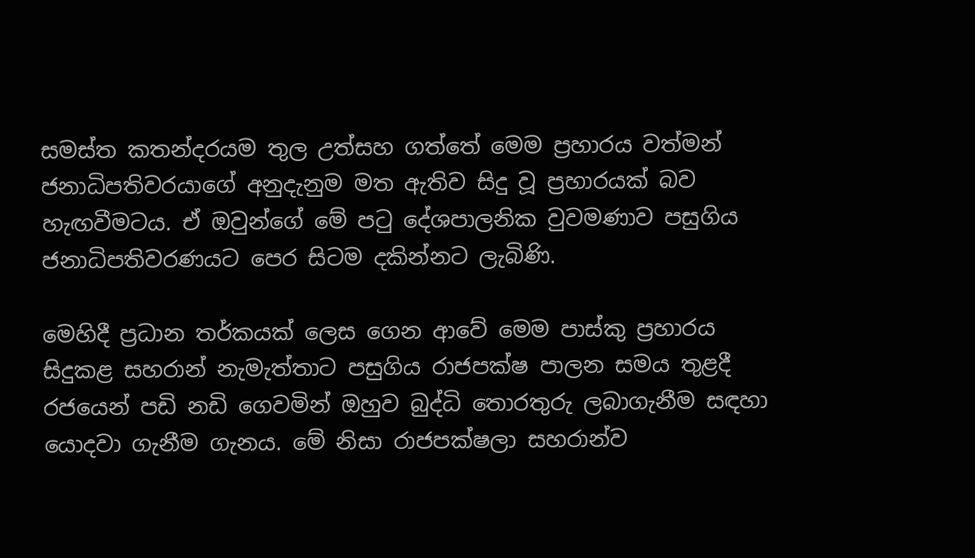සමස්ත කතන්දරයම තුල උත්සහ ගත්තේ මෙම ප්‍රහාරය වත්මන් ජනාධිපතිවරයාගේ අනුදැනුම මත ඇතිව සිදු වූ ප්‍රහාරයක් බව හැඟවීමටය. ඒ ඔවුන්ගේ මේ පටු දේශපාලනික වුවමණාව පසුගිය ජනාධිපතිවරණයට පෙර සිටම දකින්නට ලැබිණි.

මෙහිදී ප්‍රධාන තර්කයක් ලෙස ගෙන ආවේ මෙම පාස්කු ප්‍රහාරය සිදුකළ සහරාන් නැමැත්තාට පසුගිය රාජපක්ෂ පාලන සමය තුළදී රජයෙන් පඩි නඩි ගෙවමින් ඔහුව බුද්ධි තොරතුරු ලබාගැනීම සඳහා යොදවා ගැනීම ගැනය. මේ නිසා රාජපක්ෂලා සහරාන්ව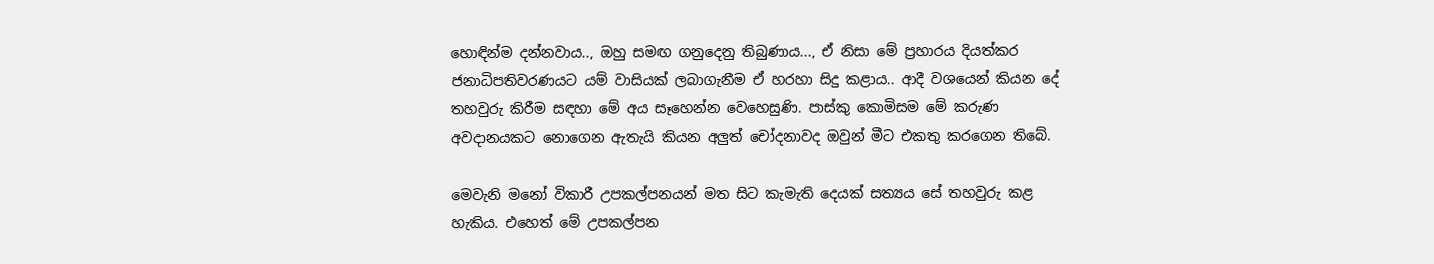හොඳින්ම දන්නවාය.., ඔහු සමඟ ගනුදෙනු තිබුණාය..., ඒ නිසා මේ ප්‍රහාරය දියත්කර ජනාධිපතිවරණයට යම් වාසියක් ලබාගැනීම ඒ හරහා සිදු කළාය.. ආදී වශයෙන් කියන දේ තහවුරු කිරීම සඳහා මේ අය සෑහෙන්න වෙහෙසුණි. පාස්කු කොමිසම මේ කරුණ අවදානයකට නොගෙන ඇතැයි කියන අලුත් චෝදනාවද ඔවුන් මීට එකතු කරගෙන තිබේ.

මෙවැනි මනෝ විකාරී උපකල්පනයන් මත සිට කැමැති දෙයක් සත්‍යය සේ තහවුරු කළ හැකිය. එහෙත් මේ උපකල්පන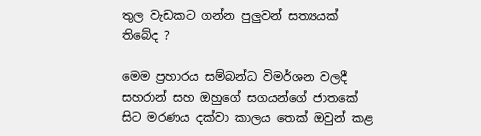තුල වැඩකට ගන්න පුලුවන් සත්‍යයක් තිබේද ?

මෙම ප්‍රහාරය සම්බන්ධ විමර්ශන වලදී සහරාන් සහ ඔහුගේ සගයන්ගේ ජාතකේ සිට මරණය දක්වා කාලය තෙක් ඔවුන් කළ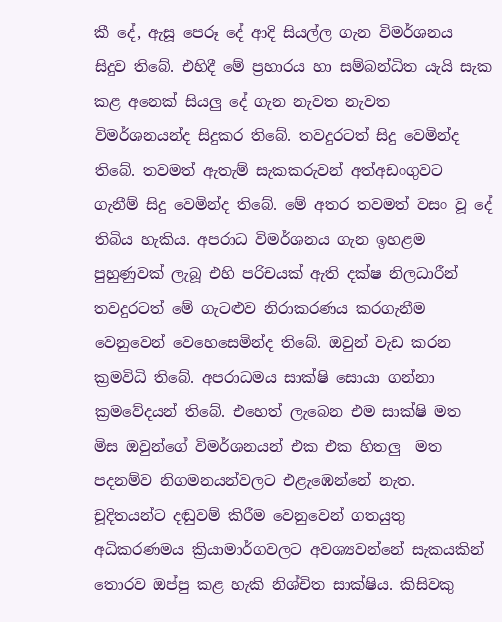කී දේ, ඇසූ පෙරූ දේ ආදි සියල්ල ගැන විමර්ශනය සිදුව තිබේ. එහිදී මේ ප්‍රහාරය හා සම්බන්ධිත යැයි සැක කළ අනෙක් සියලු දේ ගැන නැවත නැවත විමර්ශනයන්ද සිදුකර තිබේ. තවදුරටත් සිදු වෙමින්ද තිබේ. තවමත් ඇතැම් සැකකරුවන් අත්අඩංගුවට ගැනීම් සිදු වෙමින්ද තිබේ. මේ අතර තවමත් වසං වූ දේ තිබිය හැකිය. අපරාධ විමර්ශනය ගැන ඉහළම පුහුණුවක් ලැබූ එහි පරිචයක් ඇති දක්ෂ නිලධාරීන් තවදුරටත් මේ ගැටළුව නිරාකරණය කරගැනීම වෙනුවෙන් වෙහෙසෙමින්ද තිබේ. ඔවුන් වැඩ කරන ක්‍රමවිධි තිබේ. අපරාධමය සාක්ෂි සොයා ගන්නා ක්‍රමවේදයන් තිබේ. එහෙත් ලැබෙන එම සාක්ෂි මත මිස ඔවුන්ගේ විමර්ශනයන් එක එක හිතලු  මත පදනම්ව නිගමනයන්වලට එළැඹෙන්නේ නැත. චූදිතයන්ට දඬුවම් කිරීම වෙනුවෙන් ගතයුතු අධිකරණමය ක්‍රියාමාර්ගවලට අවශ්‍යවන්නේ සැකයකින් තොරව ඔප්පු කළ හැකි නිශ්චිත සාක්ෂිය. කිසිවකු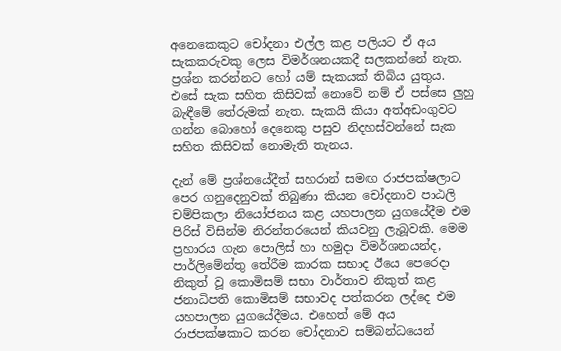අනෙකෙකුට චෝදනා එල්ල කළ පලියට ඒ අය සැකකරුවකු ලෙස විමර්ශනයකදී සලකන්නේ නැත. ප්‍රශ්න කරන්නට හෝ යම් සැකයක් තිබිය යුතුය. එසේ සැක සහිත කිසිවක් නොවේ නම් ඒ පස්සෙ ලුහු බැඳීමේ තේරුමක් නැත. සැකයි කියා අත්අඩංගුවට ගන්න බොහෝ දෙනෙකු පසුව නිදහස්වන්නේ සැක සහිත කිසිවක් නොමැති තැනය.

දැන් මේ ප්‍රශ්නයේදීත් සහරාන් සමඟ රාජපක්ෂලාට පෙර ගනුදෙනුවක් තිබුණා කියන චෝදනාව පාඨලි චම්පිකලා නියෝජනය කළ යහපාලන යුගයේදීම එම පිරිස් විසින්ම නිරන්තරයෙන් කියවනු ලැබූවකි. මෙම ප්‍රහාරය ගැන පොලිස් හා හමුදා විමර්ශනයන්ද, පාර්ලිමේන්තු තේරීම කාරක සභාද ඊයෙ පෙරෙදා නිකුත් වූ කොමිසම් සභා වාර්තාව නිකුත් කළ ජනාධිපති කොමිසම් සභාවද පත්කරන ලද්දෙ එම යහපාලන යුගයේදීමය. එහෙත් මේ අය රාජපක්ෂකාට කරන චෝදනාව සම්බන්ධයෙන්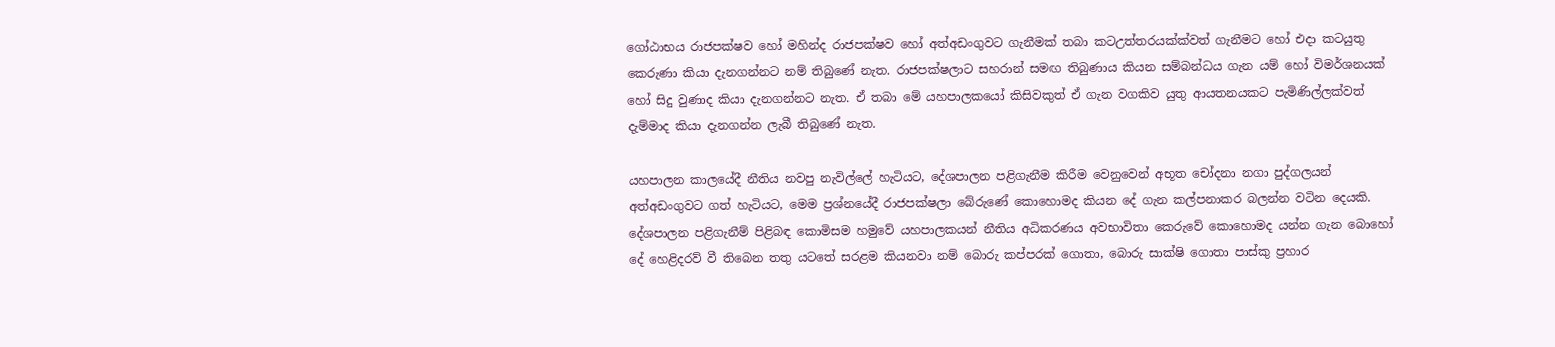ගෝඨාභය රාජපක්ෂව හෝ මහින්ද රාජපක්ෂව හෝ අත්අඩංගුවට ගැනීමක් තබා කටඋත්තරයක්ක්වත් ගැනීමට හෝ එදා කටයුතු කෙරුණා කියා දැනගන්නට නම් තිබුණේ නැත. රාජපක්ෂලාට සහරාන් සමඟ තිබුණාය කියන සම්බන්ධය ගැන යම් හෝ විමර්ශනයක් හෝ සිදු වුණාද කියා දැනගන්නට නැත. ඒ තබා මේ යහපාලකයෝ කිසිවකුත් ඒ ගැන වගකිව යුතු ආයතනයකට පැමිණිල්ලක්වත් දැම්මාද කියා දැනගන්න ලැබී තිබුණේ නැත.

යහපාලන කාලයේදී නීතිය නවපු නැවිල්ලේ හැටියට, දේශපාලන පළිගැනීම කිරීම වෙනුවෙන් අභූත චෝදනා නගා පුද්ගලයන් අත්අඩංගුවට ගත් හැටියට, මෙම ප්‍රශ්නයේදී රාජපක්ෂලා බේරුණේ කොහොමද කියන දේ ගැන කල්පනාකර බලන්න වටින දෙයකි. දේශපාලන පළිගැනීම් පිළිබඳ කොමිසම හමුවේ යහපාලකයන් නීතිය අධිකරණය අවභාවිතා කෙරුවේ කොහොමද යන්න ගැන බොහෝ දේ හෙළිදරව් වී තිබෙන තතු යටතේ සරළම කියනවා නම් බොරු කප්පරක් ගොතා, බොරු සාක්ෂි ගොතා පාස්කු ප්‍රහාර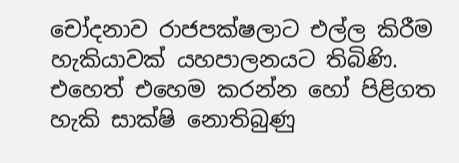චෝදනාව රාජපක්ෂලාට එල්ල කිරීම හැකියාවක් යහපාලනයට තිබිණි. එහෙත් එහෙම කරන්න හෝ පිළිගත හැකි සාක්ෂි නොතිබුණු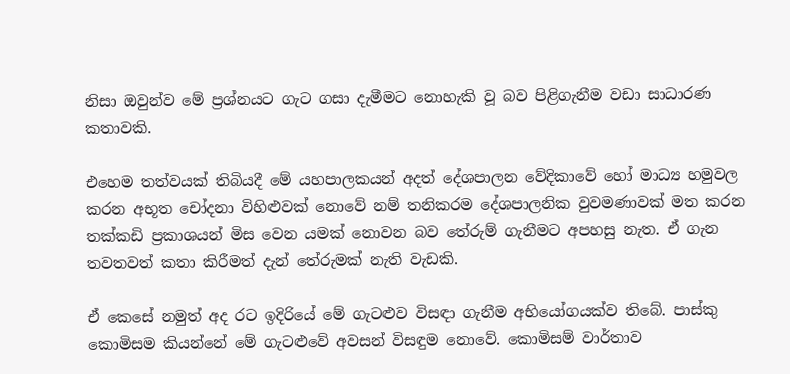නිසා ඔවුන්ව මේ ප්‍රශ්නයට ගැට ගසා දැමීමට නොහැකි වූ බව පිළිගැනීම වඩා සාධාරණ කතාවකි.

එහෙම තත්වයක් තිබියදී මේ යහපාලකයන් අදත් දේශපාලන වේදිකාවේ හෝ මාධ්‍ය හමුවල කරන අභූත චෝදනා විහිළුවක් නොවේ නම් තනිකරම දේශපාලනික වුවමණාවක් මත කරන තක්කඩි ප්‍රකාශයන් මිස වෙන යමක් නොවන බව තේරුම් ගැනීමට අපහසු නැත. ඒ ගැන තවතවත් කතා කිරීමත් දැන් තේරුමක් නැති වැඩකි.

ඒ කෙසේ නමුත් අද රට ඉදිරියේ මේ ගැටළුව විසඳා ගැනීම අභියෝගයක්ව තිබේ. පාස්කු කොමිසම කියන්නේ මේ ගැටළුවේ අවසන් විසඳුම නොවේ. කොමිසම් වාර්තාව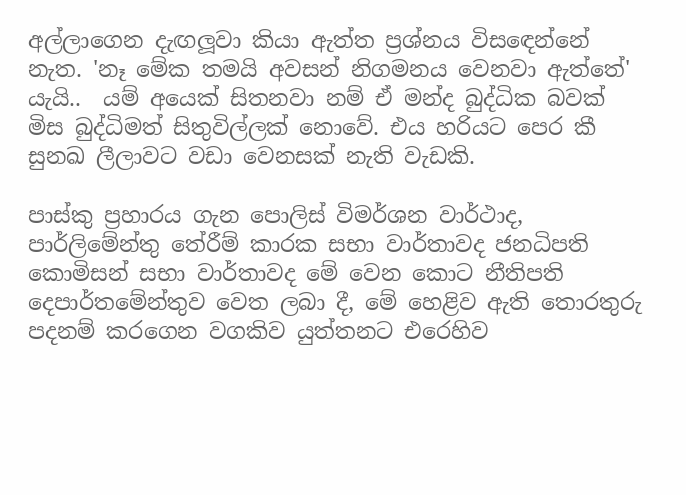අල්ලාගෙන දැඟලූවා කියා ඇත්ත ප්‍රශ්නය විස‍ඳෙන්නේ නැත. 'නෑ මේක තමයි අවසන් නිගමනය වෙනවා ඇත්තේ' යැයි..  යම් අයෙක් සිතනවා නම් ඒ මන්ද බුද්ධික බවක් මිස බුද්ධිමත් සිතුවිල්ලක් නොවේ. එය හරියට පෙර කී සුනඛ ලීලාවට වඩා වෙනසක් නැති වැඩකි.

පාස්කු ප්‍රහාරය ගැන පොලිස් විමර්ශන වාර්ථාද, පාර්ලිමේන්තු තේරීම් කාරක සභා වාර්තාවද ජනධිපති කොමිසන් සභා වාර්තාවද මේ වෙන කොට නීතිපති දෙපාර්තමේන්තුව වෙත ලබා දී, මේ හෙළිව ඇති තොරතුරු පදනම් කරගෙන වගකිව යුත්තනට එරෙහිව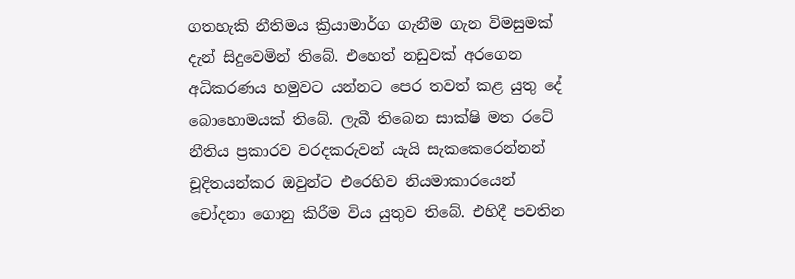ගතහැකි නීතිමය ක්‍රියාමාර්ග ගැනීම ගැන විමසුමක් දැන් සිදුවෙමින් තිබේ. එහෙත් නඩුවක් අරගෙන අධිකරණය හමුවට යන්නට පෙර තවත් කළ යුතු දේ බොහොමයක් තිබේ. ලැබී තිබෙන සාක්ෂි මත රටේ නීතිය ප්‍රකාරව වරදකරුවන් යැයි සැකකෙරෙන්නන් චූදිතයන්කර ඔවුන්ට එරෙහිව නියමාකාරයෙන් චෝදනා ගොනු කිරීම විය යුතුව තිබේ. එහිදී පවතින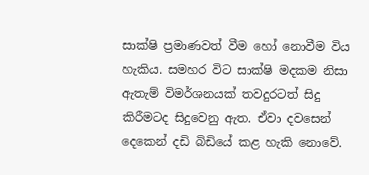සාක්ෂි ප්‍රමාණවත් වීම හෝ නොවීම විය හැකිය. සමහර විට සාක්ෂි මදකම නිසා ඇතැම් විමර්ශනයක් තවදුරටත් සිදු කිරීමටද සිදුවෙනු ඇත. ඒවා දවසෙන් දෙකෙන් දඩි බිඩියේ කළ හැකි නොවේ.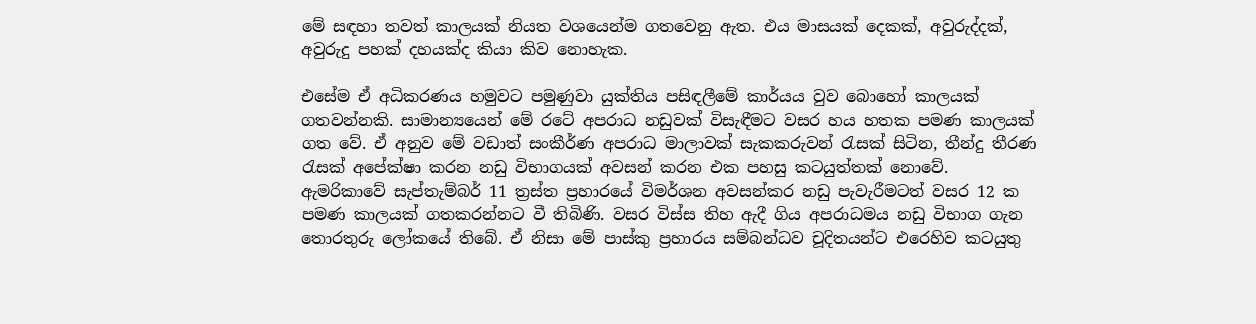මේ සඳහා තවත් කාලයක් නියත වශයෙන්ම ගතවෙනු ඇත. එය මාසයක් දෙකක්, අවුරුද්දක්, අවුරුදු පහක් දහයක්ද කියා කිව නොහැක.

එසේම ඒ අධිකරණය හමුවට පමුණුවා යුක්තිය පසිඳලීමේ කාර්යය වුව බොහෝ කාලයක් ගතවන්නකි. සාමාන්‍යයෙන් මේ රටේ අපරාධ නඩුවක් විසැඳීමට වසර හය හතක පමණ කාලයක් ගත වේ. ඒ අනුව මේ වඩාත් සංකීර්ණ අපරාධ මාලාවක් සැකකරුවන් රැසක් සිටින, තීන්දු තීරණ රැසක් අපේක්ෂා කරන නඩු විභාගයක් අවසන් කරන එක පහසු කටයුත්තක් නොවේ. ඇමරිකාවේ සැප්තැම්බර් 11 ත්‍රස්ත ප්‍රහාරයේ විමර්ශන අවසන්කර නඩු පැවැරීමටත් වසර 12 ක පමණ කාලයක් ගතකරන්නට වී තිබිණි. වසර විස්ස තිහ ඇදී ගිය අපරාධමය නඩු විභාග ගැන තොරතුරු ලෝකයේ තිබේ. ඒ නිසා මේ පාස්කු ප්‍රහාරය සම්බන්ධව චූදිතයන්ට එරෙහිව කටයුතු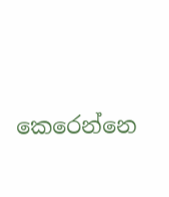කෙරෙන්නෙ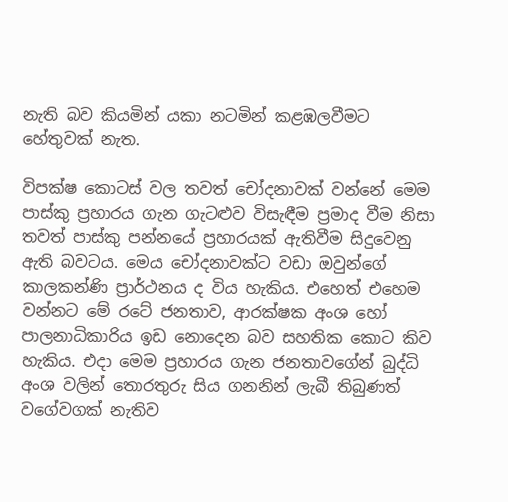නැති බව කියමින් යකා නටමින් කළඹලවීමට හේතුවක් නැත.

විපක්ෂ කොටස් වල තවත් චෝදනාවක් වන්නේ මෙම පාස්කු ප්‍රහාරය ගැන ගැටළුව විසැඳීම ප්‍රමාද වීම නිසා තවත් පාස්කු පන්නයේ ප්‍රහාරයක් ඇතිවීම සිදුවෙනු ඇති බවටය. මෙය චෝදනාවක්ට වඩා ඔවුන්ගේ කාලකන්ණි ප්‍රාර්ථනය ද විය හැකිය. එහෙත් එහෙම වන්නට මේ රටේ ජනතාව, ආරක්ෂක අංශ හෝ පාලනාධිකාරිය ඉඩ නොදෙන බව සහතික කොට කිව හැකිය. එදා මෙම ප්‍රහාරය ගැන ජනතාවගේන් බුද්ධි අංශ වලින් තොරතුරු සිය ගනනින් ලැබී තිබුණත් වගේවගක් නැතිව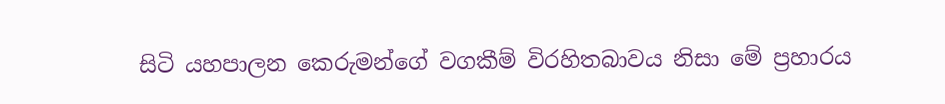සිටි යහපාලන කෙරුමන්ගේ වගකීම් විරහිතබාවය නිසා මේ ප්‍රහාරය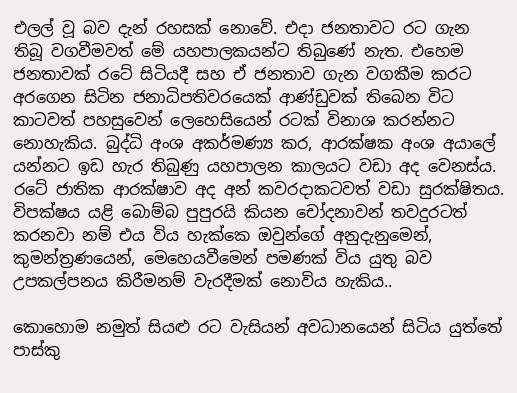එලල් වූ බව දැන් රහසක් නොවේ. එදා ජනතාවට රට ගැන තිබූ වගවීමවත් මේ යහපාලකයන්ට තිබුණේ නැත. එහෙම ජනතාවක් රටේ සිටියදී සහ ඒ ජනතාව ගැන වගකීම කරට අරගෙන සිටින ජනාධිපතිවරයෙක් ආණ්ඩුවක් තිබෙන විට කාටවත් පහසුවෙන් ලෙහෙසියෙන් රටක් විනාශ කරන්නට නොහැකිය. බුද්ධි අංශ අකර්මණ්‍ය කර, ආරක්ෂක අංශ අයාලේ යන්නට ඉඩ හැර තිබුණු යහපාලන කාලයට වඩා අද වෙනස්ය. රටේ ජාතික ආරක්ෂාව අද අන් කවරදාකටවත් වඩා සුරක්ෂිතය. විපක්ෂය යළි බොම්බ පුපුරයි කියන චෝදනාවන් තවදුරටත් කරනවා නම් එය විය හැක්කෙ ඔවුන්ගේ අනුදැනුමෙන්, කුමන්ත්‍රණයෙන්, මෙහෙයවීමෙන් පමණක් විය යුතු බව උපකල්පනය කිරීමනම් වැරදීමක් නොවිය හැකිය..

කොහොම නමුත් සියළු රට වැසියන් අවධානයෙන් සිටිය යුත්තේ පාස්කු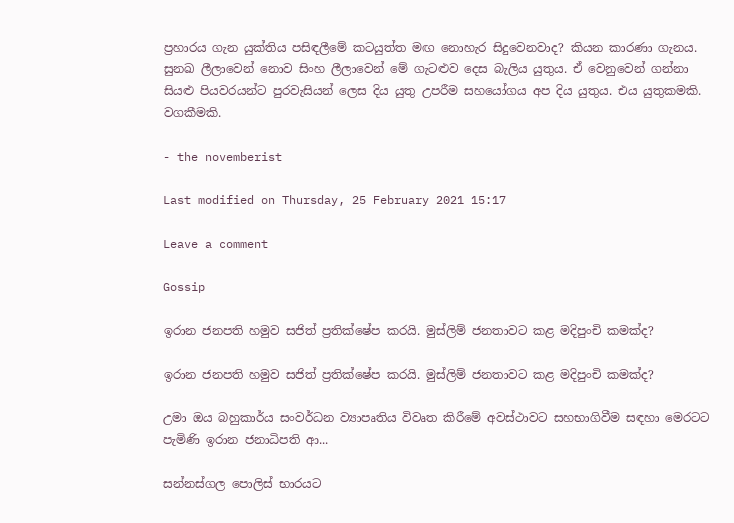ප්‍රහාරය ගැන යුක්තිය පසිඳලීමේ කටයුත්ත මඟ නොහැර සිදුවෙනවාද? කියන කාරණා ගැනය. සුනඛ ලීලාවෙන් නොව සිංහ ලීලාවෙන් මේ ගැටළුව දෙස බැලිය යුතුය. ඒ වෙනුවෙන් ගන්නා සියළු පියවරයන්ට පුරවැසියන් ලෙස දිය යුතු උපරීම සහයෝගය අප දිය යුතුය. එය යුතුකමකි. වගකීමකි.

- the novemberist

Last modified on Thursday, 25 February 2021 15:17

Leave a comment

Gossip

ඉරාන ජනපති හමුව සජිත් ප්‍රතික්ෂේප කරයි. මුස්ලිම් ජනතාවට කළ මදිපුංචි කමක්ද?

ඉරාන ජනපති හමුව සජිත් ප්‍රතික්ෂේප කරයි. මුස්ලිම් ජනතාවට කළ මදිපුංචි කමක්ද?

උමා ඔය බහුකාර්ය සංවර්ධන ව්‍යාපෘතිය විවෘත කිරීමේ අවස්ථාවට සහභාගිවීම සඳහා මෙරටට පැමිණි ඉරාන ජනාධිපති ආ...

සන්නස්ගල පොලිස් භාරයට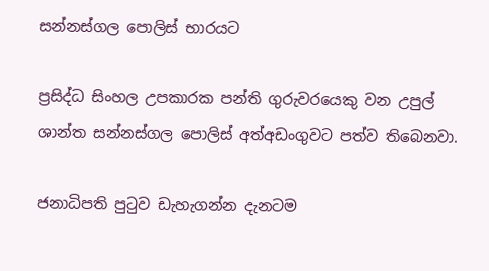සන්නස්ගල පොලිස් භාරයට

ප්‍රසිද්ධ සිංහල උපකාරක පන්ති ගුරුවරයෙකු වන උපුල් ශාන්ත සන්නස්ගල පොලිස් අත්අඩංගුවට පත්ව තිබෙනවා.

ජනාධිපති පුටුව ඩැහැගන්න දැනටම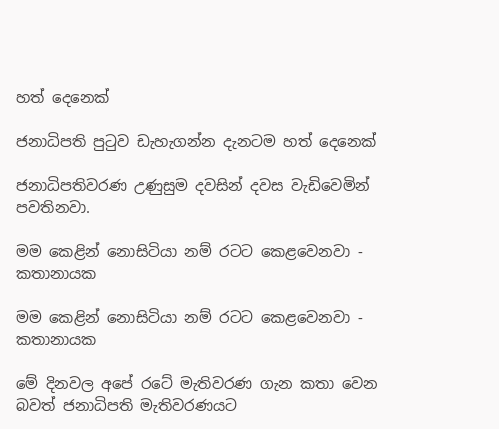හත් දෙනෙක්

ජනාධිපති පුටුව ඩැහැගන්න දැනටම හත් දෙනෙක්

ජනාධිපතිවරණ උණුසුම දවසින් දවස වැඩිවෙමින් පවතිනවා.

මම කෙළින් නොසිටියා නම් රටට කෙළවෙනවා - කතානායක

මම කෙළින් නොසිටියා නම් රටට කෙළවෙනවා - කතානායක

මේ දිනවල අපේ රටේ මැතිවරණ ගැන කතා වෙන බවත් ජනාධිපති මැතිවරණයට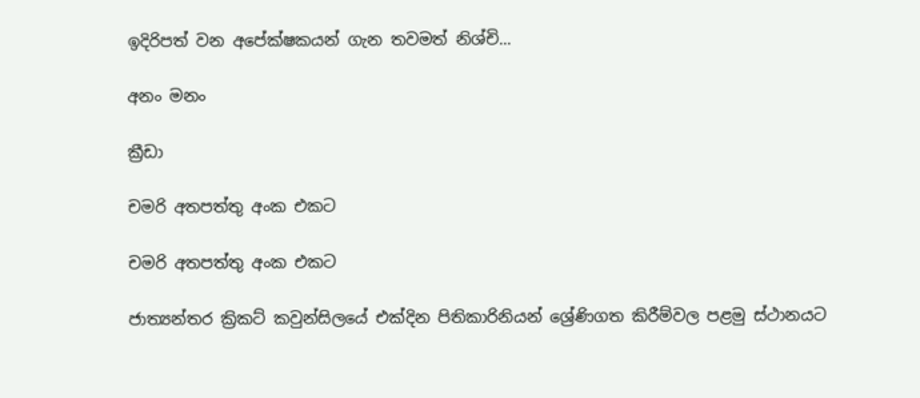ඉදිරිපත් වන අපේක්ෂකයන් ගැන තවමත් නිශ්චි...

අනං මනං

ක්‍රීඩා

චමරි අතපත්තු අංක එකට

චමරි අතපත්තු අංක එකට

ජාත්‍යන්තර ක්‍රිකට් කවුන්සිලයේ එක්දින පිතිකාරිනියන් ශ්‍රේණිගත කිරීම්වල පළමු ස්ථානයට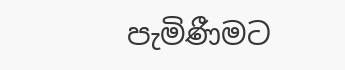පැමිණීමට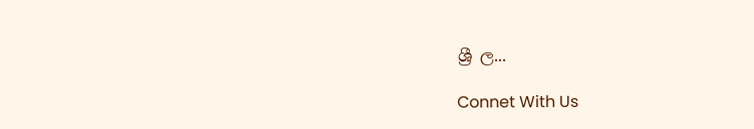ශ්‍රී ල...

Connet With Us